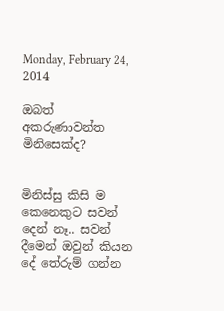Monday, February 24, 2014

ඔබත් අකරුණාවන්ත මිනිසෙක්ද?


මිනිස්සු කිසි ම කෙනෙකුට සවන් දෙන් නෑ.. සවන් දීමෙන් ඔවුන් කියන දේ තේරුම් ගන්න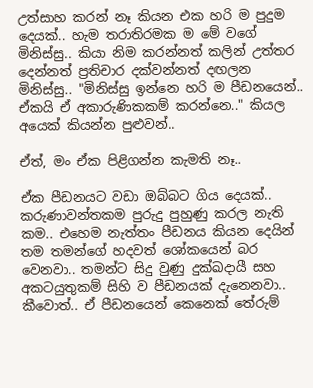උත්සාහ කරන් නෑ කියන එක හරි ම පුදුම දෙයක්.. හැම තරාතිරමක ම මේ වගේ මිනිස්සු.. කියා නිම කරන්නත් කලින් උත්තර දෙන්නත් ප්‍රතිචාර දක්වන්නත් දඟලන මිනිස්සු.. "මිනිස්සු ඉන්නෙ හරි ම පීඩනයෙන්.. ඒකයි ඒ අකාරුණිකකම් කරන්නෙ.." කියල අයෙක් කියන්න පුළුවන්..

ඒත්, මං ඒක පිළිගන්න කැමති නෑ..

ඒක පීඩනයට වඩා ඔබ්බට ගිය දෙයක්.. කරුණාවන්තකම පුරුදු පුහුණු කරල නැති කම.. එහෙම නැත්තං පීඩනය කියන දෙයින් තම තමන්ගේ හදවත් ශෝකයෙන් බර වෙනවා.. තමන්ට සිදු වුණු දුක්ඛදායී සහ අකටයුතුකම් සිහි ව පීඩනයක් දැනෙනවා.. කීවොත්.. ඒ පීඩනයෙන් කෙනෙක් තේරුම්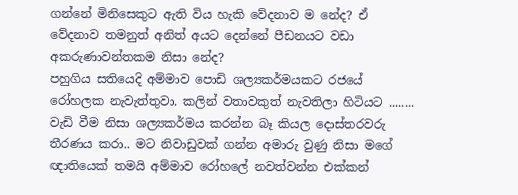ගන්නේ මිනිසෙකුට ඇති විය හැකි වේදනාව ම නේද? ඒ වේදනාව තමනුත් අනිත් අයට දෙන්නේ පීඩනයට වඩා අකරුණාවන්තකම නිසා නේද?
පහුගිය සතියෙදි අම්මාව පොඩි ශල්‍යකර්මයකට රජයේ රෝහලක නැවැත්තුවා. කලින් වතාවකුත් නැවතිලා හිටියට ........ වැඩි වීම නිසා ශල්‍යකර්මය කරන්න බෑ කියල දොස්තරවරු තීරණය කරා.. මට නිවාඩුවක් ගන්න අමාරු වුණු නිසා මගේ ඥාතියෙක් තමයි අම්මාව රෝහලේ නවත්වන්න එක්කන්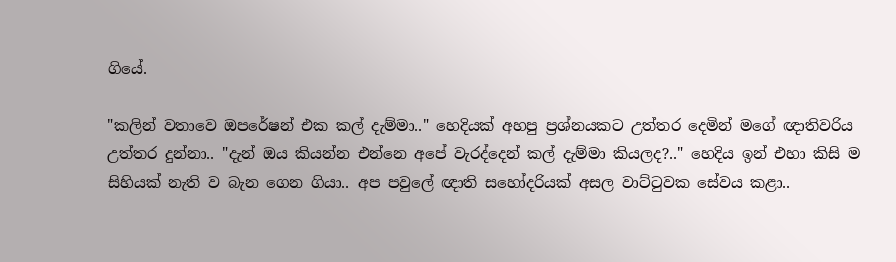ගියේ.

"කලින් වතාවෙ ඔපරේෂන් එක කල් දැම්මා.." හෙදියක් අහපු ප්‍රශ්නයකට උත්තර දෙමින් මගේ ඥාතිවරිය උත්තර දුන්නා.. "දැන් ඔය කියන්න එන්නෙ අපේ වැරද්දෙන් කල් දැම්මා කියලද?.." හෙදිය ඉන් එහා කිසි ම සිහියක් නැති ව බැන ගෙන ගියා.. අප පවුලේ ඥාති සහෝදරියක් අසල වාට්ටුවක සේවය කළා..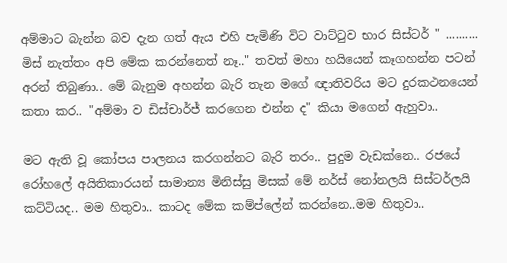අම්මාට බැන්න බව දැන ගත් ඇය එහි පැමිණි විට වාට්ටුව භාර සිස්ටර් " .......... මිස් නැත්තං අපි මේක කරන්නෙත් නෑ.." තවත් මහා හයියෙන් කෑගහන්න පටන් අරන් තිබුණා.. මේ බැනුම අහන්න බැරි තැන මගේ ඥාතිවරිය මට දුරකථනයෙන් කතා කර.. "අම්මා ව ඩිස්චාර්ජ් කරගෙන එන්න ද" කියා මගෙන් ඇහුවා..

මට ඇති වූ කෝපය පාලනය කරගන්නට බැරි තරං.. පුදුම වැඩක්නෙ.. රජයේ රෝහලේ අයිතිකාරයන් සාමාන්‍ය මිනිස්සු මිසක් මේ නර්ස් නෝනලයි සිස්ටර්ලයි කට්ටියද.. මම හිතුවා.. කාටද මේක කම්ප්ලේන් කරන්නෙ..මම හිතුවා..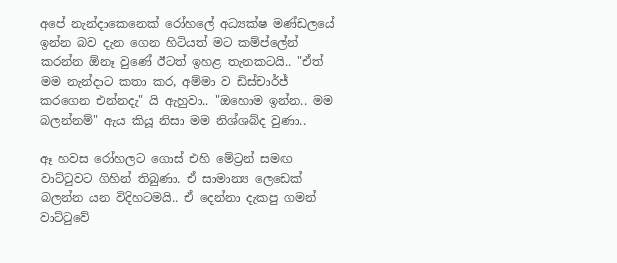අපේ නැන්දාකෙනෙක් රෝහලේ අධ්‍යක්ෂ මණ්ඩලයේ ඉන්න බව දැන ගෙන හිටියත් මට කම්ප්ලේන් කරන්න ඕනෑ වුණේ ඊටත් ඉහළ තැනකටයි.. "ඒත් මම නැන්දාට කතා කර, අම්මා ව ඩිස්චාර්ජ් කරගෙන එන්නදැ" යි ඇහුවා.. "ඔහොම ඉන්න.. මම බලන්නම්" ඇය කියූ නිසා මම නිශ්ශබ්ද වුණා..

ඈ හවස රෝහලට ගොස් එහි මේට්‍රන් සමඟ වාට්ටුවට ගිහින් තිබුණා. ඒ සාමාන්‍ය ලෙඩෙක් බලන්න යන විදිහටමයි.. ඒ දෙන්නා දැකපු ගමන් වාට්ටුවේ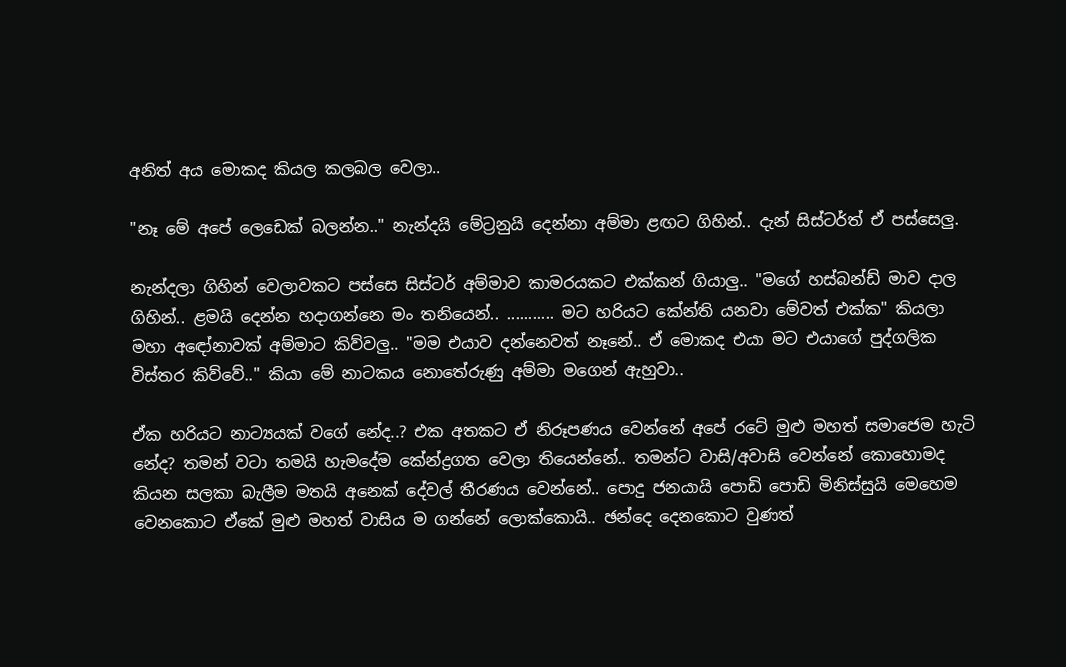අනිත් අය මොකද කියල කලබල වෙලා..

"නෑ මේ අපේ ලෙඩෙක් බලන්න.." නැන්දයි මේට්‍රනුයි දෙන්නා අම්මා ළඟට ගිහින්.. දැන් සිස්ටර්ත් ඒ පස්සෙලු.

නැන්දලා ගිහින් වෙලාවකට පස්සෙ සිස්ටර් අම්මාව කාමරයකට එක්කන් ගියාලු.. "මගේ හස්බන්ඩ් මාව දාල ගිහින්.. ළමයි දෙන්න හදාගන්නෙ මං තනියෙන්.. ........... මට හරියට කේන්ති යනවා මේවත් එක්ක" කියලා මහා අඳෝනාවක් අම්මාට කිව්වලු.. "මම එයාව දන්නෙවත් නෑනේ.. ඒ මොකද එයා මට එයාගේ පුද්ගලික විස්තර කිව්වේ.." කියා මේ නාටකය නොතේරුණු අම්මා මගෙන් ඇහුවා..

ඒක හරියට නාට්‍යයක් වගේ නේද..? එක අතකට ඒ නිරූපණය වෙන්නේ අපේ රටේ මුළු මහත් සමාජෙම හැටි නේද? තමන් වටා තමයි හැමදේම කේන්ද්‍රගත වෙලා තියෙන්නේ.. තමන්ට වාසි/අවාසි වෙන්නේ කොහොමද කියන සලකා බැලීම මතයි අනෙක් දේවල් තීරණය වෙන්නේ.. පොදු ජනයායි පොඩි පොඩි මිනිස්සුයි මෙහෙම වෙනකොට ඒකේ මුළු මහත් වාසිය ම ගන්නේ ලොක්කොයි.. ඡන්දෙ දෙනකොට වුණත්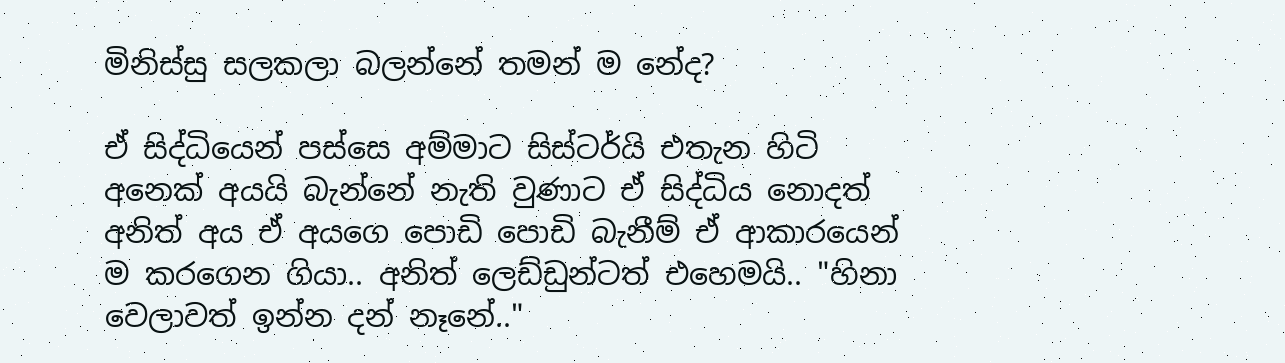මිනිස්සු සලකලා බලන්නේ තමන් ම නේද?

ඒ සිද්ධියෙන් පස්සෙ අම්මාට සිස්ටර්යි එතැන හිටි අනෙක් අයයි බැන්නේ නැති වුණාට ඒ සිද්ධිය නොදත් අනිත් අය ඒ අයගෙ පොඩි පොඩි බැනීම් ඒ ආකාරයෙන් ම කරගෙන ගියා.. අනිත් ලෙඩ්ඩුන්ටත් එහෙමයි.. "හිනා වෙලාවත් ඉන්න දන් නෑනේ.."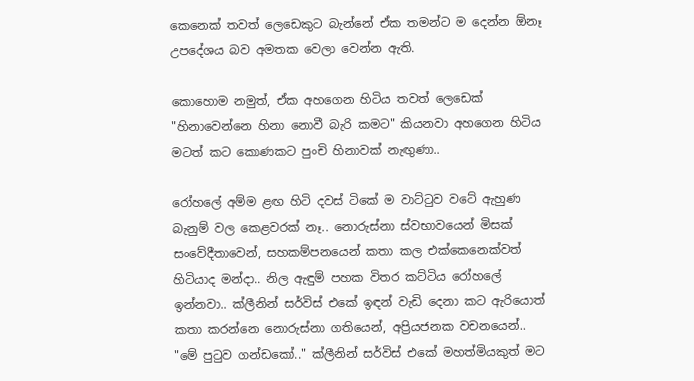කෙනෙක් තවත් ලෙඩෙකුට බැන්නේ ඒක තමන්ට ම දෙන්න ඕනෑ උපදේශය බව අමතක වෙලා වෙන්න ඇති.

කොහොම නමුත්, ඒක අහගෙන හිටිය තවත් ලෙඩෙක් "හිනාවෙන්නෙ හිනා නොවී බැරි කමට" කියනවා අහගෙන හිටිය මටත් කට කොණකට පුංචි හිනාවක් නැඟුණා..

රෝහලේ අම්ම ළඟ හිටි දවස් ටිකේ ම වාට්ටුව වටේ ඇහුණ බැනුම් වල කෙළවරක් නෑ.. නොරුස්නා ස්වභාවයෙන් මිසක් සංවේදීතාවෙන්, සහකම්පනයෙන් කතා කල එක්කෙනෙක්වත් හිටියාද මන්දා.. නිල ඇඳුම් පහක විතර කට්ටිය රෝහලේ ඉන්නවා.. ක්ලීනින් සර්විස් එකේ ඉඳන් වැඩි දෙනා කට ඇරියොත් කතා කරන්නෙ නොරුස්නා ගතියෙන්, අප්‍රියජනක වචනයෙන්.. "මේ පුටුව ගන්ඩකෝ.." ක්ලීනින් සර්විස් එකේ මහත්මියකුත් මට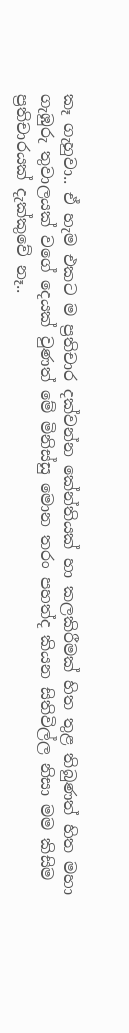කෑ ගැහුවා.. ඒ හැම එකට ම ප්‍රතිචාර දක්වන්න කේන්තියක් හා කලකිරීමක් හිත තුළ තිබුණත් හිත මහා ගැඹුරු තුවාලයක් වගේ දෙයක් වුණත් මේ මිනිස්සු මොන තරං පහත්ද කියන සිතිවිල්ල නිසා මම කිසිම ප්‍රතිචාරයක් දැක්කුවේ නෑ..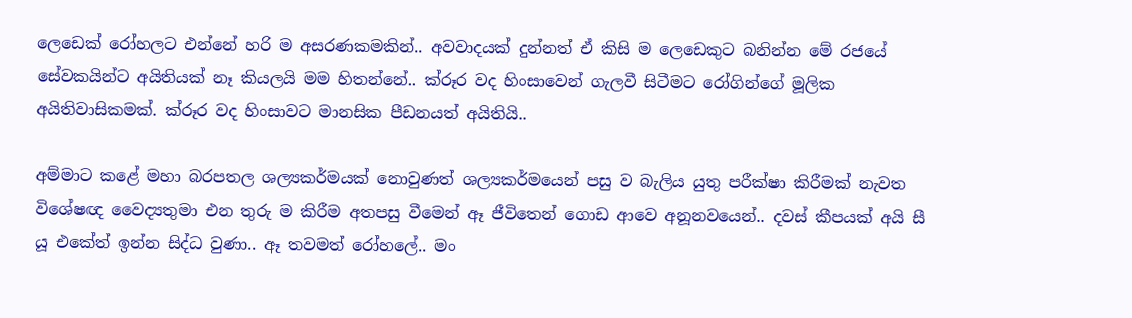ලෙඩෙක් රෝහලට එන්නේ හරි ම අසරණකමකින්.. අවවාදයක් දුන්නත් ඒ කිසි ම ලෙඩෙකුට බනින්න මේ රජයේ සේවකයින්ට අයිතියක් නෑ කියලයි මම හිතන්නේ.. ක්රූර වද හිංසාවෙන් ගැලවී සිටීමට රෝගින්ගේ මූලික අයිතිවාසිකමක්. ක්රූර වද හිංසාවට මානසික පීඩනයත් අයිතියි..

අම්මාට කළේ මහා බරපතල ශල්‍යකර්මයක් නොවුණත් ශල්‍යකර්මයෙන් පසු ව බැලිය යුතු පරීක්ෂා කිරීමක් නැවත විශේෂඥ වෛද්‍යතුමා එන තුරු ම කිරීම අතපසු වීමෙන් ඈ ජීවිතෙන් ගොඩ ආවෙ අනූනවයෙන්.. දවස් කීපයක් අයි සී යූ එකේත් ඉන්න සිද්ධ වුණා.. ඈ තවමත් රෝහලේ.. මං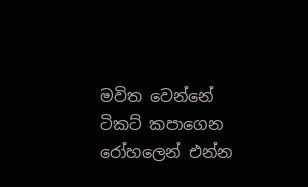මවිත වෙන්නේ ටිකට් කපාගෙන රෝහලෙන් එන්න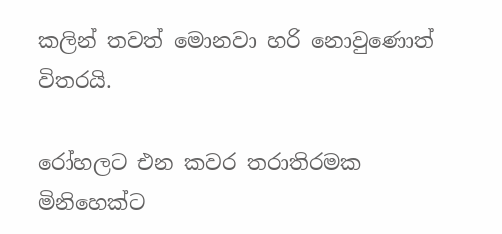කලින් තවත් මොනවා හරි නොවුණොත් විතරයි.

රෝහලට එන කවර තරාතිරමක මිනිහෙක්ට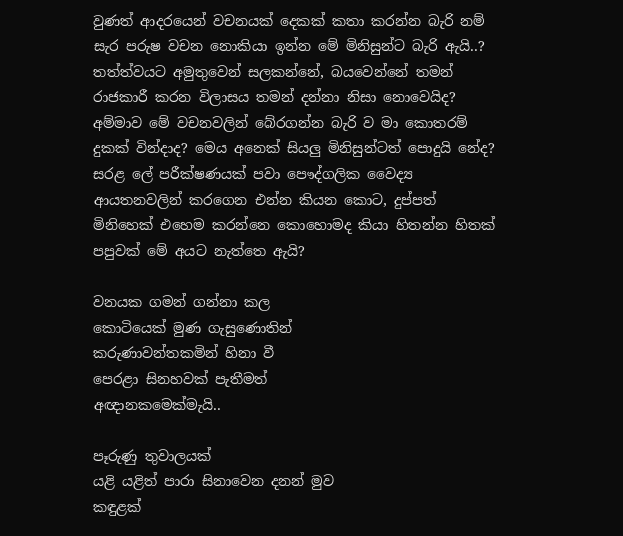වුණත් ආදරයෙන් වචනයක් දෙකක් කතා කරන්න බැරි නම් සැර පරුෂ වචන නොකියා ඉන්න මේ මිනිසුන්ට බැරි ඇයි..? තත්ත්වයට අමුතුවෙන් සලකන්නේ, බයවෙන්නේ තමන් රාජකාරී කරන විලාසය තමන් දන්නා නිසා නොවෙයිද? අම්මාව මේ වචනවලින් බේරගන්න බැරි ව මා කොතරම් දුකක් වින්දාද? මෙය අනෙක් සියලු මිනිසුන්ටත් පොදුයි නේද?
සරළ ලේ පරීක්ෂණයක් පවා පෞද්ගලික වෛද්‍ය ආයතනවලින් කරගෙන එන්න කියන කොට, දුප්පත් මිනිහෙක් එහෙම කරන්නෙ කොහොමද කියා හිතන්න හිතක් පපුවක් මේ අයට නැත්තෙ ඇයි?

වනයක ගමන් ගන්නා කල
කොටියෙක් මුණ ගැසුණොතින්
කරුණාවන්තකමින් හිනා වී
පෙරළා සිනහවක් පැතීමත්
අඥානකමෙක්මැයි..

පෑරුණු තුවාලයක්
යළි යළිත් පාරා සිනාවෙන දනන් මුව
කඳුළක්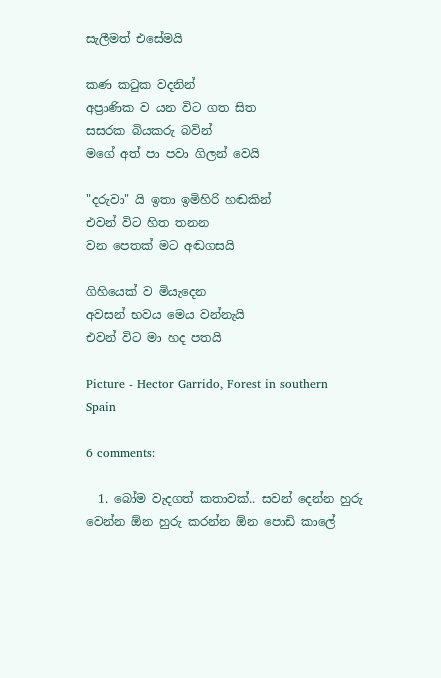සැලීමත් එසේමයි

කණ කටුක වදනින්
අප්‍රාණික ව යන විට ගත සිත
සසරක බියකරු බවින්
මගේ අත් පා පවා ගිලන් වෙයි

"දරුවා" යි ඉතා ඉමිහිරි හඬකින්
එවන් විට හිත තනන
වන පෙතක් මට අඬගසයි

ගිහියෙක් ව මියැදෙන
අවසන් භවය මෙය වන්නැයි
එවන් විට මා හද පතයි

Picture - Hector Garrido, Forest in southern Spain

6 comments:

  1. බෝම වැදගත් කතාවක්.. සවන් දෙන්න හුරු වෙන්න ඕන හුරු කරන්න ඕන පොඩි කාලේ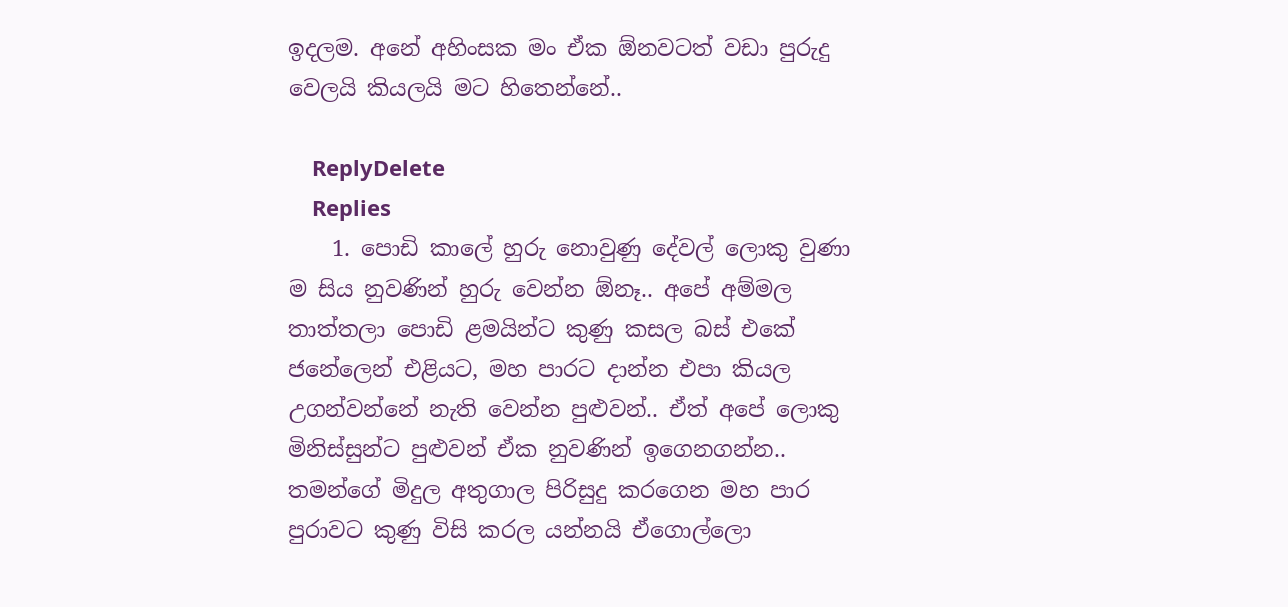ඉදලම. අනේ අහිංසක මං ඒක ඕනවටත් වඩා පුරුදු වෙලයි කියලයි මට හිතෙන්නේ..

    ReplyDelete
    Replies
    1. පොඩි කාලේ හුරු නොවුණු දේවල් ලොකු වුණා ම සිය නුවණින් හුරු වෙන්න ඕනෑ.. අපේ අම්මල තාත්තලා පොඩි ළමයින්ට කුණු කසල බස් එකේ ජනේලෙන් එළියට, මහ පාරට දාන්න එපා කියල උගන්වන්නේ නැති වෙන්න පුළුවන්.. ඒත් අපේ ලොකු මිනිස්සුන්ට පුළුවන් ඒක නුවණින් ඉගෙනගන්න.. තමන්ගේ මිදුල අතුගාල පිරිසුදු කරගෙන මහ පාර පුරාවට කුණු විසි කරල යන්නයි ඒගොල්ලො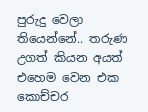පුරුදු වෙලා තියෙන්නේ.. තරුණ උගත් කියන අයත් එහෙම වෙන එක කොච්චර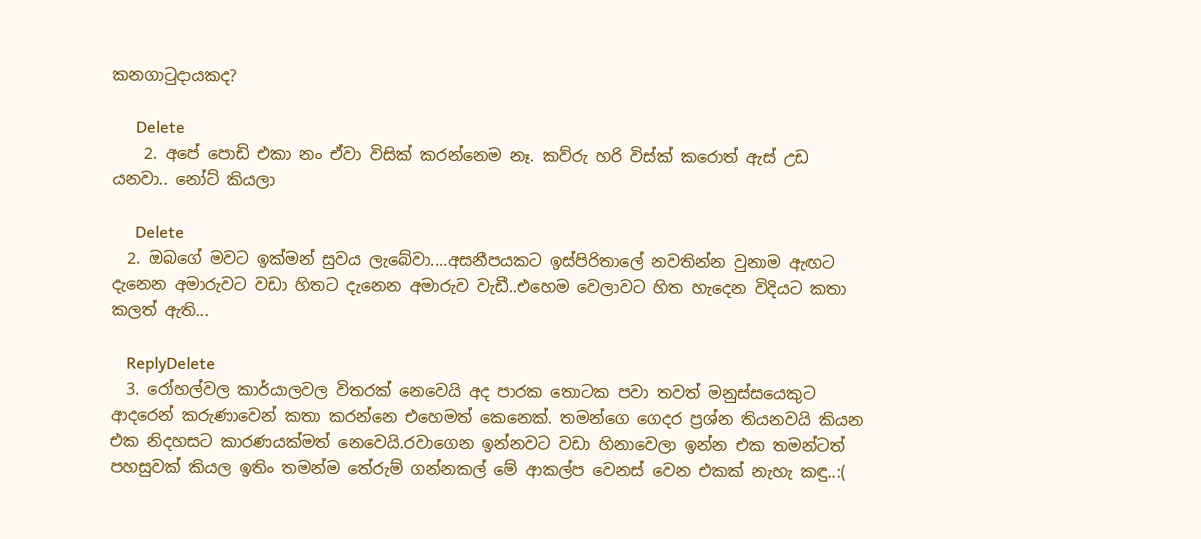කනගාටුදායකද?

      Delete
    2. අපේ පොඩි එකා නං ඒවා විසික් කරන්නෙම නෑ. කව්රු හරි විස්ක් කරොත් ඇස් උඩ යනවා.. නෝට් කියලා

      Delete
  2. ඔබගේ මවට ඉක්මන් සුවය ලැබේවා....අසනීපයකට ඉස්පිරිතාලේ නවතින්න වුනාම ඇඟට දැනෙන අමාරුවට වඩා හිතට දැනෙන අමාරුව වැඩී..එහෙම වෙලාවට හිත හැදෙන විදියට කතා කලත් ඇති...

    ReplyDelete
  3. රෝහල්වල කාර්යාලවල විතරක් නෙවෙයි අද පාරක තොටක පවා තවත් මනුස්සයෙකුට ආදරෙන් කරුණාවෙන් කතා කරන්නෙ එහෙමත් කෙනෙක්. තමන්ගෙ ගෙදර ප්‍රශ්න තියනවයි කියන එක නිදහසට කාරණයක්මත් නෙවෙයි.රවාගෙන ඉන්නවට වඩා හිනාවෙලා ඉන්න එක තමන්ටත් පහසුවක් කියල ඉතිං තමන්ම තේරුම් ගන්නකල් මේ ආකල්ප වෙනස් වෙන එකක් නැහැ කඳු..:(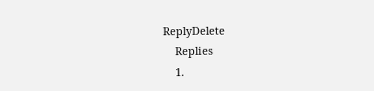ReplyDelete
    Replies
    1.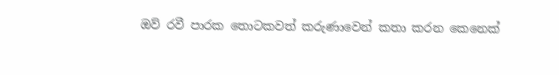ඔව් රවී පාරක තොටකවත් කරුණාවෙන් කතා කරන කෙනෙක්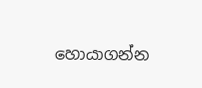හොයාගන්න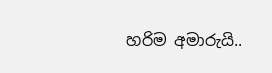හරිම අමාරුයි..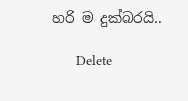හරි ම දුක්බරයි..

      Delete